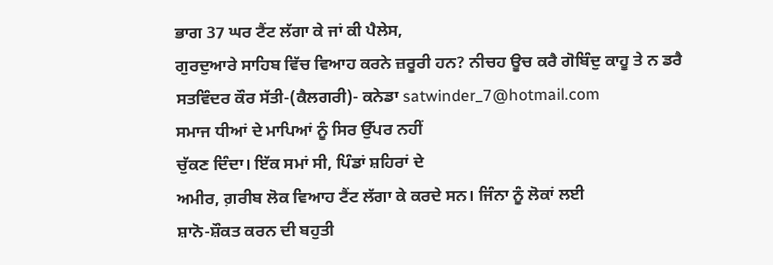ਭਾਗ 37 ਘਰ ਟੈਂਟ ਲੱਗਾ ਕੇ ਜਾਂ ਕੀ ਪੈਲੇਸ,
ਗੁਰਦੁਆਰੇ ਸਾਹਿਬ ਵਿੱਚ ਵਿਆਹ ਕਰਨੇ ਜ਼ਰੂਰੀ ਹਨ? ਨੀਚਹ ਊਚ ਕਰੈ ਗੋਬਿੰਦੁ ਕਾਹੂ ਤੇ ਨ ਡਰੈ
ਸਤਵਿੰਦਰ ਕੌਰ ਸੱਤੀ-(ਕੈਲਗਰੀ)- ਕਨੇਡਾ satwinder_7@hotmail.com
ਸਮਾਜ ਧੀਆਂ ਦੇ ਮਾਪਿਆਂ ਨੂੰ ਸਿਰ ਉੱਪਰ ਨਹੀਂ
ਚੁੱਕਣ ਦਿੰਦਾ। ਇੱਕ ਸਮਾਂ ਸੀ, ਪਿੰਡਾਂ ਸ਼ਹਿਰਾਂ ਦੇ
ਅਮੀਰ, ਗ਼ਰੀਬ ਲੋਕ ਵਿਆਹ ਟੈਂਟ ਲੱਗਾ ਕੇ ਕਰਦੇ ਸਨ। ਜਿੰਨਾ ਨੂੰ ਲੋਕਾਂ ਲਈ
ਸ਼ਾਨੋ-ਸ਼ੌਕਤ ਕਰਨ ਦੀ ਬਹੁਤੀ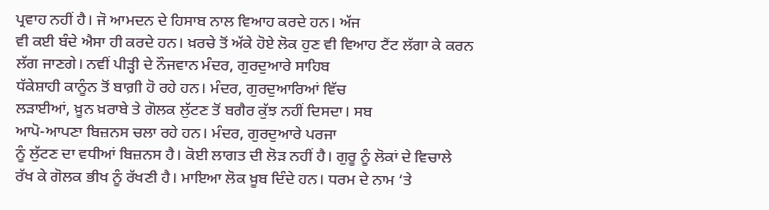ਪ੍ਰਵਾਹ ਨਹੀਂ ਹੈ। ਜੋ ਆਮਦਨ ਦੇ ਹਿਸਾਬ ਨਾਲ ਵਿਆਹ ਕਰਦੇ ਹਨ। ਅੱਜ
ਵੀ ਕਈ ਬੰਦੇ ਐਸਾ ਹੀ ਕਰਦੇ ਹਨ। ਖ਼ਰਚੇ ਤੋਂ ਅੱਕੇ ਹੋਏ ਲੋਕ ਹੁਣ ਵੀ ਵਿਆਹ ਟੈਂਟ ਲੱਗਾ ਕੇ ਕਰਨ
ਲੱਗ ਜਾਣਗੇ। ਨਵੀਂ ਪੀੜ੍ਹੀ ਦੇ ਨੌਜਵਾਨ ਮੰਦਰ, ਗੁਰਦੁਆਰੇ ਸਾਹਿਬ
ਧੱਕੇਸ਼ਾਹੀ ਕਾਨੂੰਨ ਤੋਂ ਬਾਗ਼ੀ ਹੋ ਰਹੇ ਹਨ। ਮੰਦਰ, ਗੁਰਦੁਆਰਿਆਂ ਵਿੱਚ
ਲੜਾਈਆਂ, ਖ਼ੂਨ ਖ਼ਰਾਬੇ ਤੇ ਗੋਲਕ ਲੁੱਟਣ ਤੋਂ ਬਗੈਰ ਕੁੱਝ ਨਹੀਂ ਦਿਸਦਾ। ਸਬ
ਆਪੋ-ਆਪਣਾ ਬਿਜ਼ਨਸ ਚਲਾ ਰਹੇ ਹਨ। ਮੰਦਰ, ਗੁਰਦੁਆਰੇ ਪਰਜਾ
ਨੂੰ ਲੁੱਟਣ ਦਾ ਵਧੀਆਂ ਬਿਜ਼ਨਸ ਹੈ। ਕੋਈ ਲਾਗਤ ਦੀ ਲੋੜ ਨਹੀਂ ਹੈ। ਗੁਰੂ ਨੂੰ ਲੋਕਾਂ ਦੇ ਵਿਚਾਲੇ
ਰੱਖ ਕੇ ਗੋਲਕ ਭੀਖ ਨੂੰ ਰੱਖਣੀ ਹੈ। ਮਾਇਆ ਲੋਕ ਖ਼ੂਬ ਦਿੰਦੇ ਹਨ। ਧਰਮ ਦੇ ਨਾਮ ‘ਤੇ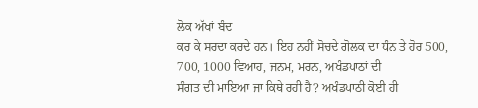ਲੋਕ ਅੱਖਾਂ ਬੰਦ
ਕਰ ਕੇ ਸਰਦਾ ਕਰਦੇ ਹਨ। ਇਹ ਨਹੀਂ ਸੋਚਦੇ ਗੋਲਕ ਦਾ ਧੰਨ ਤੇ ਹੋਰ 500, 700, 1000 ਵਿਆਹ, ਜਨਮ, ਮਰਨ, ਅਖੰਡਪਾਠਾਂ ਦੀ
ਸੰਗਤ ਦੀ ਮਾਇਆ ਜਾ ਕਿਥੇ ਰਹੀ ਹੈ? ਅਖੰਡਪਾਠੀ ਕੋਈ ਹੀ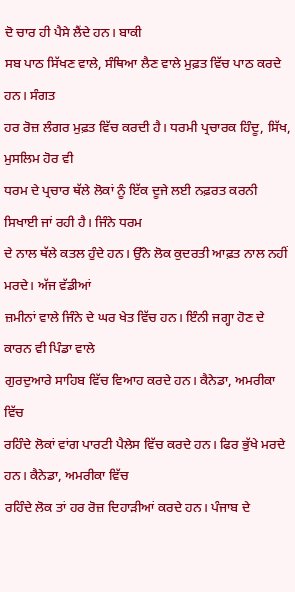ਦੋ ਚਾਰ ਹੀ ਪੈਸੇ ਲੈਂਦੇ ਹਨ। ਬਾਕੀ
ਸਬ ਪਾਠ ਸਿੱਖਣ ਵਾਲੇ, ਸੰਥਿਆ ਲੈਣ ਵਾਲੇ ਮੁਫ਼ਤ ਵਿੱਚ ਪਾਠ ਕਰਦੇ ਹਨ। ਸੰਗਤ
ਹਰ ਰੋਜ਼ ਲੰਗਰ ਮੁਫ਼ਤ ਵਿੱਚ ਕਰਦੀ ਹੈ। ਧਰਮੀ ਪ੍ਰਚਾਰਕ ਹਿੰਦੂ, ਸਿੱਖ, ਮੁਸਲਿਮ ਹੋਰ ਵੀ
ਧਰਮ ਦੇ ਪ੍ਰਚਾਰ ਥੱਲੇ ਲੋਕਾਂ ਨੂੰ ਇੱਕ ਦੂਜੇ ਲਈ ਨਫ਼ਰਤ ਕਰਨੀ ਸਿਖਾਈ ਜਾਂ ਰਹੀ ਹੈ। ਜਿੰਨੇ ਧਰਮ
ਦੇ ਨਾਲ ਥੱਲੇ ਕਤਲ ਹੁੰਦੇ ਹਨ। ਉੱਨੇ ਲੋਕ ਕੁਦਰਤੀ ਆਫ਼ਤ ਨਾਲ ਨਹੀਂ ਮਰਦੇ। ਅੱਜ ਵੱਡੀਆਂ
ਜ਼ਮੀਨਾਂ ਵਾਲੇ ਜਿੰਨੇ ਦੇ ਘਰ ਖੇਤ ਵਿੱਚ ਹਨ। ਇੰਨੀ ਜਗ੍ਹਾ ਹੋਣ ਦੇ ਕਾਰਨ ਵੀ ਪਿੰਡਾ ਵਾਲੇ
ਗੁਰਦੁਆਰੇ ਸਾਹਿਬ ਵਿੱਚ ਵਿਆਹ ਕਰਦੇ ਹਨ। ਕੈਨੇਡਾ, ਅਮਰੀਕਾ ਵਿੱਚ
ਰਹਿੰਦੇ ਲੋਕਾਂ ਵਾਂਗ ਪਾਰਟੀ ਪੈਲੇਸ ਵਿੱਚ ਕਰਦੇ ਹਨ। ਫਿਰ ਭੁੱਖੇ ਮਰਦੇ ਹਨ। ਕੈਨੇਡਾ, ਅਮਰੀਕਾ ਵਿੱਚ
ਰਹਿੰਦੇ ਲੋਕ ਤਾਂ ਹਰ ਰੋਜ਼ ਦਿਹਾੜੀਆਂ ਕਰਦੇ ਹਨ। ਪੰਜਾਬ ਦੇ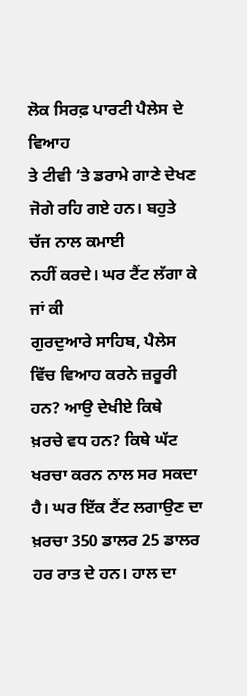ਲੋਕ ਸਿਰਫ਼ ਪਾਰਟੀ ਪੈਲੇਸ ਦੇ ਵਿਆਹ
ਤੇ ਟੀਵੀ ‘ਤੇ ਡਰਾਮੇ ਗਾਣੇ ਦੇਖਣ ਜੋਗੇ ਰਹਿ ਗਏ ਹਨ। ਬਹੁਤੇ ਚੱਜ ਨਾਲ ਕਮਾਈ
ਨਹੀਂ ਕਰਦੇ। ਘਰ ਟੈਂਟ ਲੱਗਾ ਕੇ ਜਾਂ ਕੀ
ਗੁਰਦੁਆਰੇ ਸਾਹਿਬ, ਪੈਲੇਸ ਵਿੱਚ ਵਿਆਹ ਕਰਨੇ ਜ਼ਰੂਰੀ ਹਨ? ਆਉ ਦੇਖੀਏ ਕਿਥੇ
ਖ਼ਰਚੇ ਵਧ ਹਨ? ਕਿਥੇ ਘੱਟ ਖਰਚਾ ਕਰਨ ਨਾਲ ਸਰ ਸਕਦਾ ਹੈ। ਘਰ ਇੱਕ ਟੈਂਟ ਲਗਾਉਣ ਦਾ
ਖ਼ਰਚਾ 350 ਡਾਲਰ 25 ਡਾਲਰ ਹਰ ਰਾਤ ਦੇ ਹਨ। ਹਾਲ ਦਾ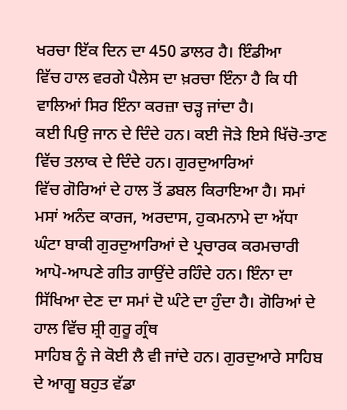ਖਰਚਾ ਇੱਕ ਦਿਨ ਦਾ 450 ਡਾਲਰ ਹੈ। ਇੰਡੀਆ
ਵਿੱਚ ਹਾਲ ਵਰਗੇ ਪੈਲੇਸ ਦਾ ਖ਼ਰਚਾ ਇੰਨਾ ਹੈ ਕਿ ਧੀ ਵਾਲਿਆਂ ਸਿਰ ਇੰਨਾ ਕਰਜ਼ਾ ਚੜ੍ਹ ਜਾਂਦਾ ਹੈ।
ਕਈ ਪਿਉ ਜਾਨ ਦੇ ਦਿੰਦੇ ਹਨ। ਕਈ ਜੋੜੇ ਇਸੇ ਖਿੱਚੋ-ਤਾਣ ਵਿੱਚ ਤਲਾਕ ਦੇ ਦਿੰਦੇ ਹਨ। ਗੁਰਦੁਆਰਿਆਂ
ਵਿੱਚ ਗੋਰਿਆਂ ਦੇ ਹਾਲ ਤੋਂ ਡਬਲ ਕਿਰਾਇਆ ਹੈ। ਸਮਾਂ ਮਸਾਂ ਅਨੰਦ ਕਾਰਜ, ਅਰਦਾਸ, ਹੁਕਮਨਾਮੇ ਦਾ ਅੱਧਾ
ਘੰਟਾ ਬਾਕੀ ਗੁਰਦੁਆਰਿਆਂ ਦੇ ਪ੍ਰਚਾਰਕ ਕਰਮਚਾਰੀ ਆਪੋ-ਆਪਣੇ ਗੀਤ ਗਾਉਂਦੇ ਰਹਿੰਦੇ ਹਨ। ਇੰਨਾ ਦਾ
ਸਿੱਖਿਆ ਦੇਣ ਦਾ ਸਮਾਂ ਦੋ ਘੰਟੇ ਦਾ ਹੁੰਦਾ ਹੈ। ਗੋਰਿਆਂ ਦੇ ਹਾਲ ਵਿੱਚ ਸ਼੍ਰੀ ਗੁਰੂ ਗ੍ਰੰਥ
ਸਾਹਿਬ ਨੂੰ ਜੇ ਕੋਈ ਲੈ ਵੀ ਜਾਂਦੇ ਹਨ। ਗੁਰਦੁਆਰੇ ਸਾਹਿਬ ਦੇ ਆਗੂ ਬਹੁਤ ਵੱਡਾ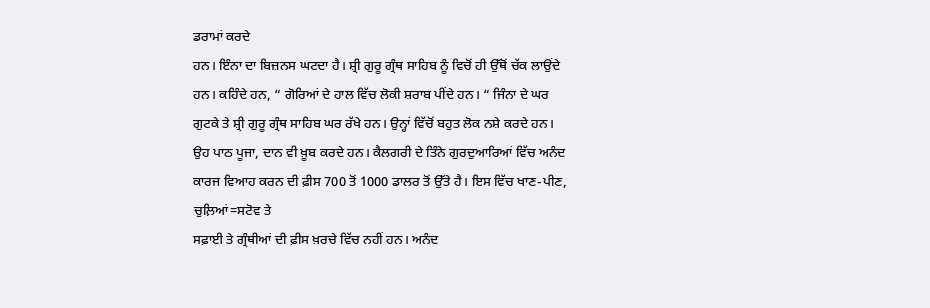ਡਰਾਮਾਂ ਕਰਦੇ
ਹਨ। ਇੰਨਾ ਦਾ ਬਿਜ਼ਨਸ ਘਟਦਾ ਹੈ। ਸ਼੍ਰੀ ਗੁਰੂ ਗ੍ਰੰਥ ਸਾਹਿਬ ਨੂੰ ਵਿਚੋਂ ਹੀ ਉੱਥੋਂ ਚੱਕ ਲਾਉਂਦੇ
ਹਨ। ਕਹਿੰਦੇ ਹਨ, “ ਗੋਰਿਆਂ ਦੇ ਹਾਲ ਵਿੱਚ ਲੋਕੀ ਸ਼ਰਾਬ ਪੀਂਦੇ ਹਨ। “ ਜਿੰਨਾ ਦੇ ਘਰ
ਗੁਟਕੇ ਤੇ ਸ਼੍ਰੀ ਗੁਰੂ ਗ੍ਰੰਥ ਸਾਹਿਬ ਘਰ ਰੱਖੇ ਹਨ। ਉਨ੍ਹਾਂ ਵਿੱਚੋਂ ਬਹੁਤ ਲੋਕ ਨਸ਼ੇ ਕਰਦੇ ਹਨ।
ਉਹ ਪਾਠ ਪੂਜਾ, ਦਾਨ ਵੀ ਖ਼ੂਬ ਕਰਦੇ ਹਨ। ਕੈਲਗਰੀ ਦੇ ਤਿੰਨੇ ਗੁਰਦੁਆਰਿਆਂ ਵਿੱਚ ਅਨੰਦ
ਕਾਰਜ ਵਿਆਹ ਕਰਨ ਦੀ ਫ਼ੀਸ 700 ਤੋਂ 1000 ਡਾਲਰ ਤੋਂ ਉੱਤੇ ਹੈ। ਇਸ ਵਿੱਚ ਖਾਣ-ਪੀਣ, ਚੁਲ਼ਿਆਂ=ਸਟੋਵ ਤੇ
ਸਫ਼ਾਈ ਤੇ ਗ੍ਰੰਥੀਆਂ ਦੀ ਫ਼ੀਸ ਖ਼ਰਚੇ ਵਿੱਚ ਨਹੀਂ ਹਨ। ਅਨੰਦ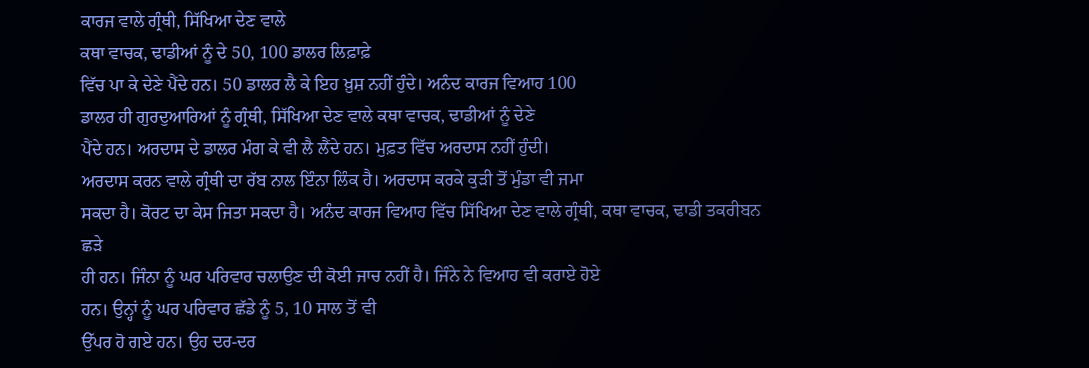ਕਾਰਜ ਵਾਲੇ ਗ੍ਰੰਥੀ, ਸਿੱਖਿਆ ਦੇਣ ਵਾਲੇ
ਕਥਾ ਵਾਚਕ, ਢਾਡੀਆਂ ਨੂੰ ਦੇ 50, 100 ਡਾਲਰ ਲਿਫ਼ਾਫ਼ੇ
ਵਿੱਚ ਪਾ ਕੇ ਦੇਣੇ ਪੈਂਦੇ ਹਨ। 50 ਡਾਲਰ ਲੈ ਕੇ ਇਹ ਖ਼ੁਸ਼ ਨਹੀਂ ਹੁੰਦੇ। ਅਨੰਦ ਕਾਰਜ ਵਿਆਹ 100
ਡਾਲਰ ਹੀ ਗੁਰਦੁਆਰਿਆਂ ਨੂੰ ਗ੍ਰੰਥੀ, ਸਿੱਖਿਆ ਦੇਣ ਵਾਲੇ ਕਥਾ ਵਾਚਕ, ਢਾਡੀਆਂ ਨੂੰ ਦੇਣੇ
ਪੈਂਦੇ ਹਨ। ਅਰਦਾਸ ਦੇ ਡਾਲਰ ਮੰਗ ਕੇ ਵੀ ਲੈ ਲੈਂਦੇ ਹਨ। ਮੁਫ਼ਤ ਵਿੱਚ ਅਰਦਾਸ ਨਹੀਂ ਹੁੰਦੀ।
ਅਰਦਾਸ ਕਰਨ ਵਾਲੇ ਗ੍ਰੰਥੀ ਦਾ ਰੱਬ ਨਾਲ ਇੰਨਾ ਲਿੰਕ ਹੈ। ਅਰਦਾਸ ਕਰਕੇ ਕੁੜੀ ਤੋਂ ਮੁੰਡਾ ਵੀ ਜਮਾ
ਸਕਦਾ ਹੈ। ਕੋਰਟ ਦਾ ਕੇਸ ਜਿਤਾ ਸਕਦਾ ਹੈ। ਅਨੰਦ ਕਾਰਜ ਵਿਆਹ ਵਿੱਚ ਸਿੱਖਿਆ ਦੇਣ ਵਾਲੇ ਗ੍ਰੰਥੀ, ਕਥਾ ਵਾਚਕ, ਢਾਡੀ ਤਕਰੀਬਨ ਛੜੇ
ਹੀ ਹਨ। ਜਿੰਨਾ ਨੂੰ ਘਰ ਪਰਿਵਾਰ ਚਲਾਉਣ ਦੀ ਕੋਈ ਜਾਚ ਨਹੀਂ ਹੈ। ਜਿੰਨੇ ਨੇ ਵਿਆਹ ਵੀ ਕਰਾਏ ਹੋਏ
ਹਨ। ਉਨ੍ਹਾਂ ਨੂੰ ਘਰ ਪਰਿਵਾਰ ਛੱਡੇ ਨੂੰ 5, 10 ਸਾਲ ਤੋਂ ਵੀ
ਉੱਪਰ ਹੋ ਗਏ ਹਨ। ਉਹ ਦਰ-ਦਰ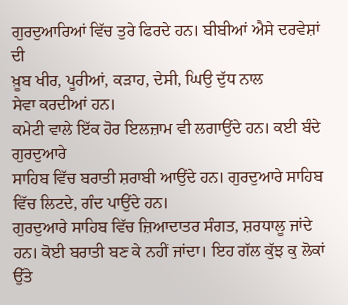ਗੁਰਦੁਆਰਿਆਂ ਵਿੱਚ ਤੁਰੇ ਫਿਰਦੇ ਹਨ। ਬੀਬੀਆਂ ਐਸੇ ਦਰਵੇਸ਼ਾਂ ਦੀ
ਖ਼ੂਬ ਖੀਰ, ਪੂਰੀਆਂ, ਕੜਾਹ, ਦੇਸੀ, ਘਿਉ ਦੁੱਧ ਨਾਲ
ਸੇਵਾ ਕਰਦੀਆਂ ਹਨ।
ਕਮੇਟੀ ਵਾਲੇ ਇੱਕ ਹੋਰ ਇਲਜ਼ਾਮ ਵੀ ਲਗਾਉਂਦੇ ਹਨ। ਕਈ ਬੰਦੇ ਗੁਰਦੁਆਰੇ
ਸਾਹਿਬ ਵਿੱਚ ਬਰਾਤੀ ਸ਼ਰਾਬੀ ਆਉਂਦੇ ਹਨ। ਗੁਰਦੁਆਰੇ ਸਾਹਿਬ ਵਿੱਚ ਲਿਟਦੇ, ਗੰਦ ਪਾਉਂਦੇ ਹਨ।
ਗੁਰਦੁਆਰੇ ਸਾਹਿਬ ਵਿੱਚ ਜ਼ਿਆਦਾਤਰ ਸੰਗਤ, ਸ਼ਰਧਾਲੂ ਜਾਂਦੇ ਹਨ। ਕੋਈ ਬਰਾਤੀ ਬਣ ਕੇ ਨਹੀਂ ਜਾਂਦਾ। ਇਹ ਗੱਲ ਕੁੱਝ ਕੁ ਲੋਕਾਂ ਉੱਤੇ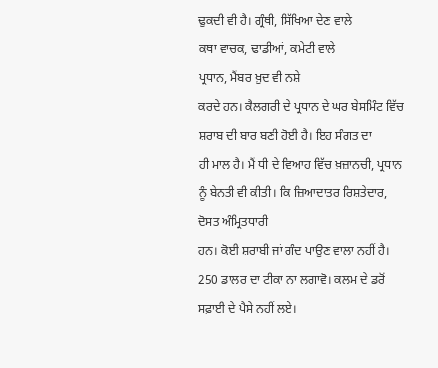ਢੁਕਦੀ ਵੀ ਹੈ। ਗ੍ਰੰਥੀ, ਸਿੱਖਿਆ ਦੇਣ ਵਾਲੇ
ਕਥਾ ਵਾਚਕ, ਢਾਡੀਆਂ, ਕਮੇਟੀ ਵਾਲੇ
ਪ੍ਰਧਾਨ, ਮੈਂਬਰ ਖ਼ੁਦ ਵੀ ਨਸ਼ੇ
ਕਰਦੇ ਹਨ। ਕੈਲਗਰੀ ਦੇ ਪ੍ਰਧਾਨ ਦੇ ਘਰ ਬੇਸਮਿੰਟ ਵਿੱਚ ਸ਼ਰਾਬ ਦੀ ਬਾਰ ਬਣੀ ਹੋਈ ਹੈ। ਇਹ ਸੰਗਤ ਦਾ
ਹੀ ਮਾਲ ਹੈ। ਮੈਂ ਧੀ ਦੇ ਵਿਆਹ ਵਿੱਚ ਖ਼ਜ਼ਾਨਚੀ, ਪ੍ਰਧਾਨ ਨੂੰ ਬੇਨਤੀ ਵੀ ਕੀਤੀ। ਕਿ ਜ਼ਿਆਦਾਤਰ ਰਿਸ਼ਤੇਦਾਰ, ਦੋਸਤ ਅੰਮ੍ਰਿਤਧਾਰੀ
ਹਨ। ਕੋਈ ਸ਼ਰਾਬੀ ਜਾਂ ਗੰਦ ਪਾਉਣ ਵਾਲਾ ਨਹੀਂ ਹੈ। 250 ਡਾਲਰ ਦਾ ਟੀਕਾ ਨਾ ਲਗਾਵੋ। ਕਲਮ ਦੇ ਡਰੋਂ ਸਫ਼ਾਈ ਦੇ ਪੈਸੇ ਨਹੀਂ ਲਏ।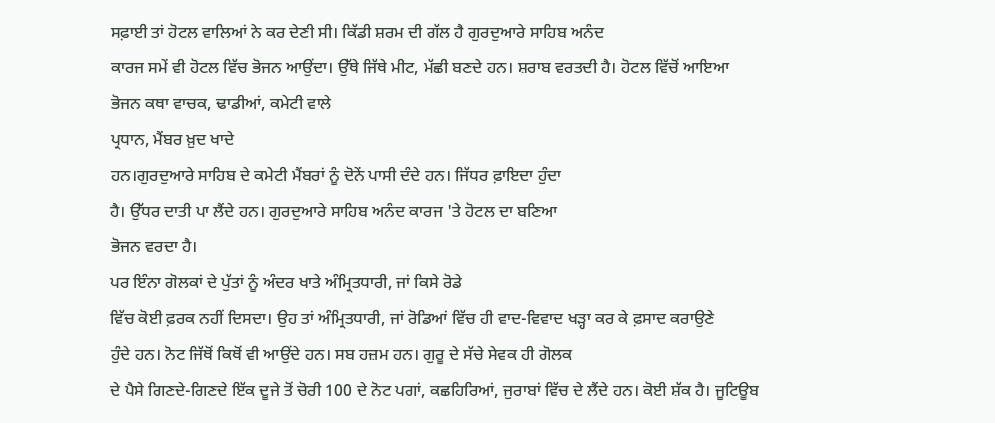ਸਫ਼ਾਈ ਤਾਂ ਹੋਟਲ ਵਾਲਿਆਂ ਨੇ ਕਰ ਦੇਣੀ ਸੀ। ਕਿੱਡੀ ਸ਼ਰਮ ਦੀ ਗੱਲ ਹੈ ਗੁਰਦੁਆਰੇ ਸਾਹਿਬ ਅਨੰਦ
ਕਾਰਜ ਸਮੇਂ ਵੀ ਹੋਟਲ ਵਿੱਚ ਭੋਜਨ ਆਉਂਦਾ। ਉੱਥੇ ਜਿੱਥੇ ਮੀਟ, ਮੱਛੀ ਬਣਦੇ ਹਨ। ਸ਼ਰਾਬ ਵਰਤਦੀ ਹੈ। ਹੋਟਲ ਵਿੱਚੋਂ ਆਇਆ
ਭੋਜਨ ਕਥਾ ਵਾਚਕ, ਢਾਡੀਆਂ, ਕਮੇਟੀ ਵਾਲੇ
ਪ੍ਰਧਾਨ, ਮੈਂਬਰ ਖ਼ੁਦ ਖਾਦੇ
ਹਨ।ਗੁਰਦੁਆਰੇ ਸਾਹਿਬ ਦੇ ਕਮੇਟੀ ਮੈਂਬਰਾਂ ਨੂੰ ਦੋਨੇਂ ਪਾਸੀ ਦੰਦੇ ਹਨ। ਜਿੱਧਰ ਫ਼ਾਇਦਾ ਹੁੰਦਾ
ਹੈ। ਉੱਧਰ ਦਾਤੀ ਪਾ ਲੈਂਦੇ ਹਨ। ਗੁਰਦੁਆਰੇ ਸਾਹਿਬ ਅਨੰਦ ਕਾਰਜ 'ਤੇ ਹੋਟਲ ਦਾ ਬਣਿਆ
ਭੋਜਨ ਵਰਦਾ ਹੈ।
ਪਰ ਇੰਨਾ ਗੋਲਕਾਂ ਦੇ ਪੁੱਤਾਂ ਨੂੰ ਅੰਦਰ ਖਾਤੇ ਅੰਮ੍ਰਿਤਧਾਰੀ, ਜਾਂ ਕਿਸੇ ਰੋਡੇ
ਵਿੱਚ ਕੋਈ ਫ਼ਰਕ ਨਹੀਂ ਦਿਸਦਾ। ਉਹ ਤਾਂ ਅੰਮ੍ਰਿਤਧਾਰੀ, ਜਾਂ ਰੋਡਿਆਂ ਵਿੱਚ ਹੀ ਵਾਦ-ਵਿਵਾਦ ਖੜ੍ਹਾ ਕਰ ਕੇ ਫ਼ਸਾਦ ਕਰਾਉਣੇ
ਹੁੰਦੇ ਹਨ। ਨੋਟ ਜਿੱਥੋਂ ਕਿਥੋਂ ਵੀ ਆਉਂਦੇ ਹਨ। ਸਬ ਹਜ਼ਮ ਹਨ। ਗੁਰੂ ਦੇ ਸੱਚੇ ਸੇਵਕ ਹੀ ਗੋਲਕ
ਦੇ ਪੈਸੇ ਗਿਣਦੇ-ਗਿਣਦੇ ਇੱਕ ਦੂਜੇ ਤੋਂ ਚੋਰੀ 100 ਦੇ ਨੋਟ ਪਗਾਂ, ਕਛਹਿਰਿਆਂ, ਜੁਰਾਬਾਂ ਵਿੱਚ ਦੇ ਲੈਂਦੇ ਹਨ। ਕੋਈ ਸ਼ੱਕ ਹੈ। ਜੂਟਿਊਬ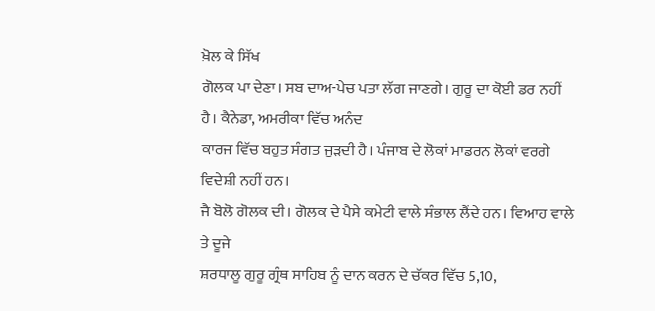ਖ਼ੋਲ ਕੇ ਸਿੱਖ
ਗੋਲਕ ਪਾ ਦੇਣਾ। ਸਬ ਦਾਅ-ਪੇਚ ਪਤਾ ਲੱਗ ਜਾਣਗੇ। ਗੁਰੂ ਦਾ ਕੋਈ ਡਰ ਨਹੀਂ ਹੈ। ਕੈਨੇਡਾ, ਅਮਰੀਕਾ ਵਿੱਚ ਅਨੰਦ
ਕਾਰਜ ਵਿੱਚ ਬਹੁਤ ਸੰਗਤ ਜੁੜਦੀ ਹੈ। ਪੰਜਾਬ ਦੇ ਲੋਕਾਂ ਮਾਡਰਨ ਲੋਕਾਂ ਵਰਗੇ ਵਿਦੇਸ਼ੀ ਨਹੀਂ ਹਨ।
ਜੈ ਬੋਲੋ ਗੋਲਕ ਦੀ। ਗੋਲਕ ਦੇ ਪੈਸੇ ਕਮੇਟੀ ਵਾਲੇ ਸੰਭਾਲ ਲੈਂਦੇ ਹਨ। ਵਿਆਹ ਵਾਲੇ ਤੇ ਦੂਜੇ
ਸ਼ਰਧਾਲੂ ਗੁਰੂ ਗ੍ਰੰਥ ਸਾਹਿਬ ਨੂੰ ਦਾਨ ਕਰਨ ਦੇ ਚੱਕਰ ਵਿੱਚ 5,10,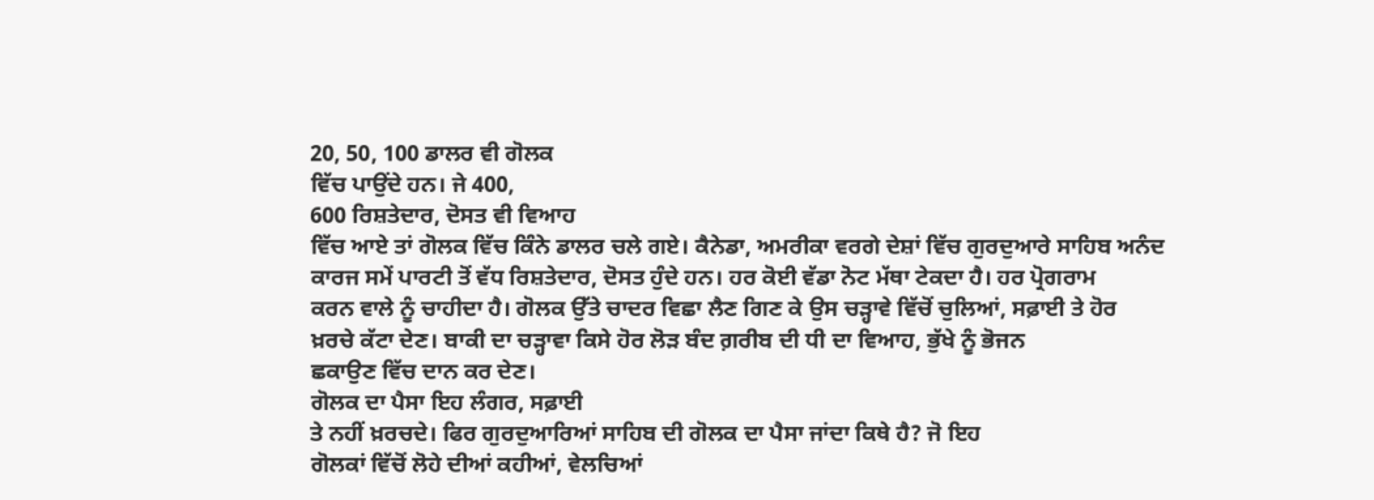20, 50, 100 ਡਾਲਰ ਵੀ ਗੋਲਕ
ਵਿੱਚ ਪਾਉਂਦੇ ਹਨ। ਜੇ 400,
600 ਰਿਸ਼ਤੇਦਾਰ, ਦੋਸਤ ਵੀ ਵਿਆਹ
ਵਿੱਚ ਆਏ ਤਾਂ ਗੋਲਕ ਵਿੱਚ ਕਿੰਨੇ ਡਾਲਰ ਚਲੇ ਗਏ। ਕੈਨੇਡਾ, ਅਮਰੀਕਾ ਵਰਗੇ ਦੇਸ਼ਾਂ ਵਿੱਚ ਗੁਰਦੁਆਰੇ ਸਾਹਿਬ ਅਨੰਦ
ਕਾਰਜ ਸਮੇਂ ਪਾਰਟੀ ਤੋਂ ਵੱਧ ਰਿਸ਼ਤੇਦਾਰ, ਦੋਸਤ ਹੁੰਦੇ ਹਨ। ਹਰ ਕੋਈ ਵੱਡਾ ਨੋਟ ਮੱਥਾ ਟੇਕਦਾ ਹੈ। ਹਰ ਪ੍ਰੋਗਰਾਮ
ਕਰਨ ਵਾਲੇ ਨੂੰ ਚਾਹੀਦਾ ਹੈ। ਗੋਲਕ ਉੱਤੇ ਚਾਦਰ ਵਿਛਾ ਲੈਣ ਗਿਣ ਕੇ ਉਸ ਚੜ੍ਹਾਵੇ ਵਿੱਚੋਂ ਚੁਲਿਆਂ, ਸਫ਼ਾਈ ਤੇ ਹੋਰ
ਖ਼ਰਚੇ ਕੱਟਾ ਦੇਣ। ਬਾਕੀ ਦਾ ਚੜ੍ਹਾਵਾ ਕਿਸੇ ਹੋਰ ਲੋੜ ਬੰਦ ਗ਼ਰੀਬ ਦੀ ਧੀ ਦਾ ਵਿਆਹ, ਭੁੱਖੇ ਨੂੰ ਭੋਜਨ
ਛਕਾਉਣ ਵਿੱਚ ਦਾਨ ਕਰ ਦੇਣ।
ਗੋਲਕ ਦਾ ਪੈਸਾ ਇਹ ਲੰਗਰ, ਸਫ਼ਾਈ
ਤੇ ਨਹੀਂ ਖ਼ਰਚਦੇ। ਫਿਰ ਗੁਰਦੁਆਰਿਆਂ ਸਾਹਿਬ ਦੀ ਗੋਲਕ ਦਾ ਪੈਸਾ ਜਾਂਦਾ ਕਿਥੇ ਹੈ? ਜੋ ਇਹ
ਗੋਲਕਾਂ ਵਿੱਚੋਂ ਲੋਹੇ ਦੀਆਂ ਕਹੀਆਂ, ਵੇਲਚਿਆਂ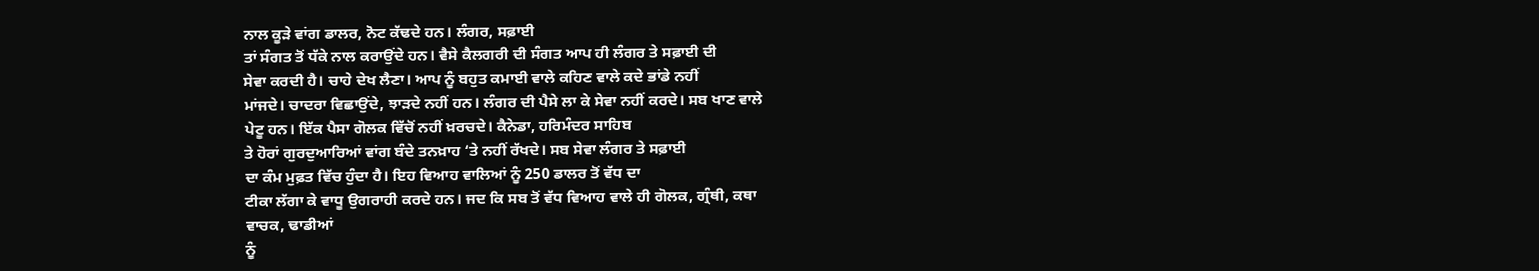ਨਾਲ ਕੂੜੇ ਵਾਂਗ ਡਾਲਰ, ਨੋਟ ਕੱਢਦੇ ਹਨ। ਲੰਗਰ, ਸਫ਼ਾਈ
ਤਾਂ ਸੰਗਤ ਤੋਂ ਧੱਕੇ ਨਾਲ ਕਰਾਉਂਦੇ ਹਨ। ਵੈਸੇ ਕੈਲਗਰੀ ਦੀ ਸੰਗਤ ਆਪ ਹੀ ਲੰਗਰ ਤੇ ਸਫ਼ਾਈ ਦੀ
ਸੇਵਾ ਕਰਦੀ ਹੈ। ਚਾਹੇ ਦੇਖ ਲੈਣਾ। ਆਪ ਨੂੰ ਬਹੁਤ ਕਮਾਈ ਵਾਲੇ ਕਹਿਣ ਵਾਲੇ ਕਦੇ ਭਾਂਡੇ ਨਹੀਂ
ਮਾਂਜਦੇ। ਚਾਦਰਾ ਵਿਛਾਉਂਦੇ, ਝਾੜਦੇ ਨਹੀਂ ਹਨ। ਲੰਗਰ ਦੀ ਪੈਸੇ ਲਾ ਕੇ ਸੇਵਾ ਨਹੀਂ ਕਰਦੇ। ਸਬ ਖਾਣ ਵਾਲੇ
ਪੇਟੂ ਹਨ। ਇੱਕ ਪੈਸਾ ਗੋਲਕ ਵਿੱਚੋਂ ਨਹੀਂ ਖ਼ਰਚਦੇ। ਕੈਨੇਡਾ, ਹਰਿਮੰਦਰ ਸਾਹਿਬ
ਤੇ ਹੋਰਾਂ ਗੁਰਦੁਆਰਿਆਂ ਵਾਂਗ ਬੰਦੇ ਤਨਖ਼ਾਹ ‘ਤੇ ਨਹੀਂ ਰੱਖਦੇ। ਸਬ ਸੇਵਾ ਲੰਗਰ ਤੇ ਸਫ਼ਾਈ
ਦਾ ਕੰਮ ਮੁਫ਼ਤ ਵਿੱਚ ਹੁੰਦਾ ਹੈ। ਇਹ ਵਿਆਹ ਵਾਲਿਆਂ ਨੂੰ 250 ਡਾਲਰ ਤੋਂ ਵੱਧ ਦਾ
ਟੀਕਾ ਲੱਗਾ ਕੇ ਵਾਧੂ ਉਗਰਾਹੀ ਕਰਦੇ ਹਨ। ਜਦ ਕਿ ਸਬ ਤੋਂ ਵੱਧ ਵਿਆਹ ਵਾਲੇ ਹੀ ਗੋਲਕ, ਗ੍ਰੰਥੀ, ਕਥਾ
ਵਾਚਕ, ਢਾਡੀਆਂ
ਨੂੰ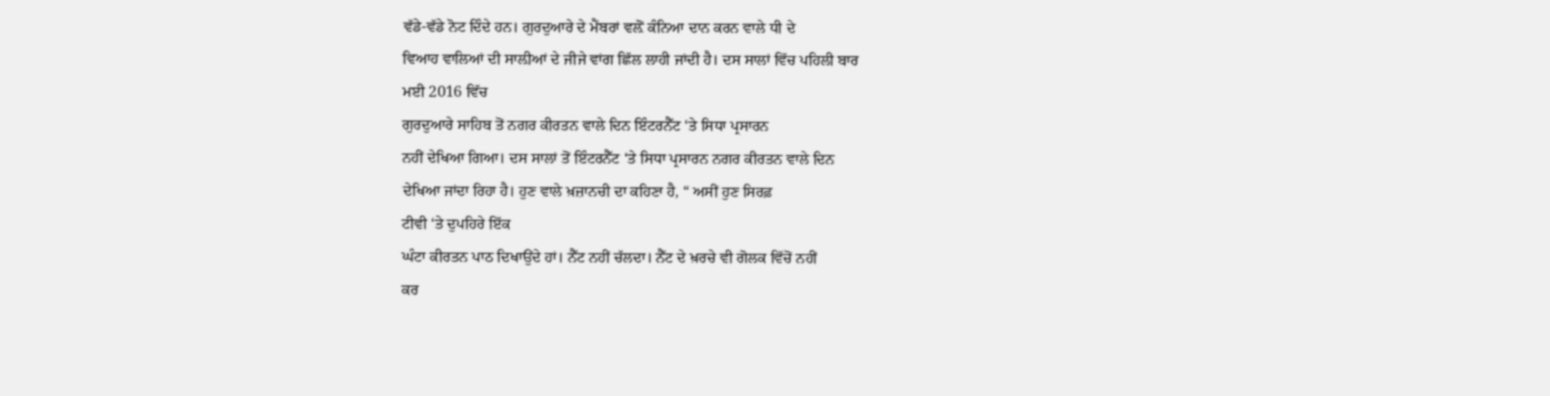ਵੱਡੇ-ਵੱਡੇ ਨੋਟ ਦਿੰਦੇ ਹਨ। ਗੁਰਦੁਆਰੇ ਦੇ ਮੈਂਬਰਾਂ ਵਲ਼ੋਂ ਕੰਨਿਆ ਦਾਨ ਕਰਨ ਵਾਲੇ ਧੀ ਦੇ
ਵਿਆਹ ਵਾਲਿਆਂ ਦੀ ਸਾਲ਼ੀਆਂ ਦੇ ਜੀਜੇ ਵਾਂਗ ਛਿੱਲ ਲਾਹੀ ਜਾਂਦੀ ਹੈ। ਦਸ ਸਾਲਾਂ ਵਿੱਚ ਪਹਿਲੀ ਬਾਰ
ਮਈ 2016 ਵਿੱਚ
ਗੁਰਦੁਆਰੇ ਸਾਹਿਬ ਤੋਂ ਨਗਰ ਕੀਰਤਨ ਵਾਲੇ ਦਿਨ ਇੰਟਰਨੈੱਟ ‘ਤੇ ਸਿਧਾ ਪ੍ਰਸਾਰਨ
ਨਹੀਂ ਦੇਖਿਆ ਗਿਆ। ਦਸ ਸਾਲਾਂ ਤੋਂ ਇੰਟਰਨੈੱਟ ‘ਤੇ ਸਿਧਾ ਪ੍ਰਸਾਰਨ ਨਗਰ ਕੀਰਤਨ ਵਾਲੇ ਦਿਨ
ਦੇਖਿਆ ਜਾਂਦਾ ਰਿਹਾ ਹੈ। ਹੁਣ ਵਾਲੇ ਖ਼ਜ਼ਾਨਚੀ ਦਾ ਕਹਿਣਾ ਹੈ, “ ਅਸੀਂ ਹੁਣ ਸਿਰਫ਼
ਟੀਵੀ ‘ਤੇ ਦੁਪਹਿਰੇ ਇੱਕ
ਘੰਟਾ ਕੀਰਤਨ ਪਾਠ ਦਿਖਾਉਂਦੇ ਹਾਂ। ਨੈੱਟ ਨਹੀਂ ਚੱਲਦਾ। ਨੈੱਟ ਦੇ ਖ਼ਰਚੇ ਵੀ ਗੋਲਕ ਵਿੱਚੋਂ ਨਹੀਂ
ਕਰ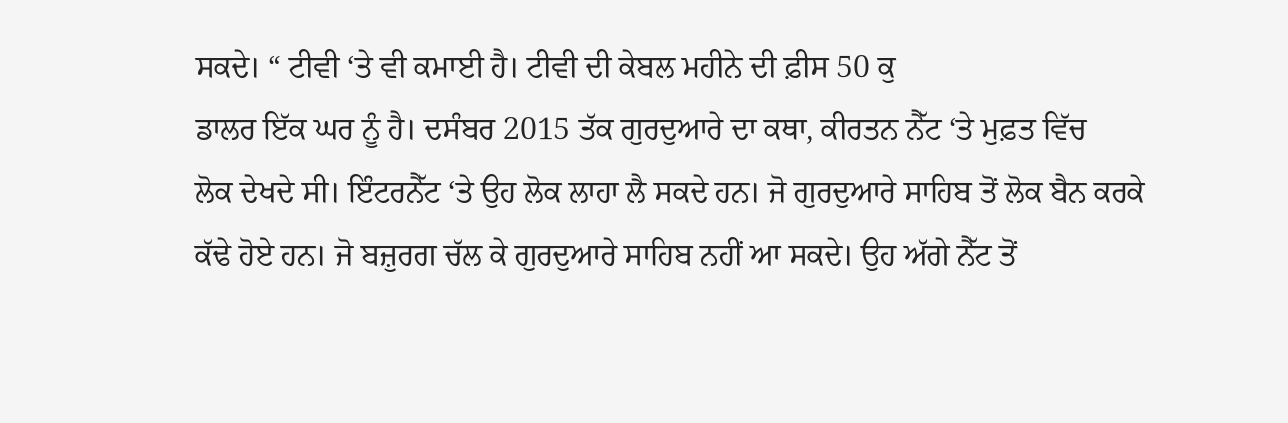ਸਕਦੇ। “ ਟੀਵੀ ‘ਤੇ ਵੀ ਕਮਾਈ ਹੈ। ਟੀਵੀ ਦੀ ਕੇਬਲ ਮਹੀਨੇ ਦੀ ਫ਼ੀਸ 50 ਕੁ
ਡਾਲਰ ਇੱਕ ਘਰ ਨੂੰ ਹੈ। ਦਸੰਬਰ 2015 ਤੱਕ ਗੁਰਦੁਆਰੇ ਦਾ ਕਥਾ, ਕੀਰਤਨ ਨੈੱਟ ‘ਤੇ ਮੁਫ਼ਤ ਵਿੱਚ
ਲੋਕ ਦੇਖਦੇ ਸੀ। ਇੰਟਰਨੈੱਟ ‘ਤੇ ਉਹ ਲੋਕ ਲਾਹਾ ਲੈ ਸਕਦੇ ਹਨ। ਜੋ ਗੁਰਦੁਆਰੇ ਸਾਹਿਬ ਤੋਂ ਲੋਕ ਬੈਨ ਕਰਕੇ
ਕੱਢੇ ਹੋਏ ਹਨ। ਜੋ ਬਜ਼ੁਰਗ ਚੱਲ ਕੇ ਗੁਰਦੁਆਰੇ ਸਾਹਿਬ ਨਹੀਂ ਆ ਸਕਦੇ। ਉਹ ਅੱਗੇ ਨੈੱਟ ਤੋਂ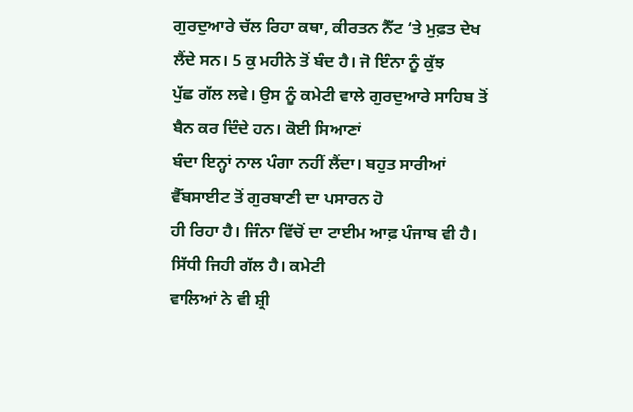ਗੁਰਦੁਆਰੇ ਚੱਲ ਰਿਹਾ ਕਥਾ, ਕੀਰਤਨ ਨੈੱਟ ‘ਤੇ ਮੁਫ਼ਤ ਦੇਖ ਲੈਂਦੇ ਸਨ। 5 ਕੁ ਮਹੀਨੇ ਤੋਂ ਬੰਦ ਹੈ। ਜੋ ਇੰਨਾ ਨੂੰ ਕੁੱਝ
ਪੁੱਛ ਗੱਲ ਲਵੇ। ਉਸ ਨੂੰ ਕਮੇਟੀ ਵਾਲੇ ਗੁਰਦੁਆਰੇ ਸਾਹਿਬ ਤੋਂ ਬੈਨ ਕਰ ਦਿੰਦੇ ਹਨ। ਕੋਈ ਸਿਆਣਾਂ
ਬੰਦਾ ਇਨ੍ਹਾਂ ਨਾਲ ਪੰਗਾ ਨਹੀਂ ਲੈਂਦਾ। ਬਹੁਤ ਸਾਰੀਆਂ ਵੈੱਬਸਾਈਟ ਤੋਂ ਗੁਰਬਾਣੀ ਦਾ ਪਸਾਰਨ ਹੋ
ਹੀ ਰਿਹਾ ਹੈ। ਜਿੰਨਾ ਵਿੱਚੋਂ ਦਾ ਟਾਈਮ ਆਫ਼ ਪੰਜਾਬ ਵੀ ਹੈ। ਸਿੱਧੀ ਜਿਹੀ ਗੱਲ ਹੈ। ਕਮੇਟੀ
ਵਾਲਿਆਂ ਨੇ ਵੀ ਸ਼੍ਰੀ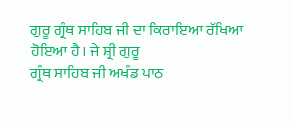ਗੁਰੂ ਗ੍ਰੰਥ ਸਾਹਿਬ ਜੀ ਦਾ ਕਿਰਾਇਆ ਰੱਖਿਆ ਹੋਇਆ ਹੈ। ਜੇ ਸ਼੍ਰੀ ਗੁਰੂ
ਗ੍ਰੰਥ ਸਾਹਿਬ ਜੀ ਅਖੰਡ ਪਾਠ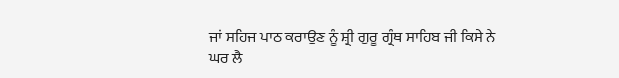ਜਾਂ ਸਹਿਜ ਪਾਠ ਕਰਾਉਣ ਨੂੰ ਸ਼੍ਰੀ ਗੁਰੂ ਗ੍ਰੰਥ ਸਾਹਿਬ ਜੀ ਕਿਸੇ ਨੇ
ਘਰ ਲੈ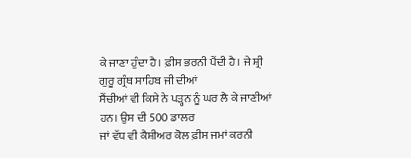ਕੇ ਜਾਣਾ ਹੁੰਦਾ ਹੈ। ਫ਼ੀਸ ਭਰਨੀ ਪੈਂਦੀ ਹੈ। ਜੇ ਸ਼੍ਰੀ ਗੁਰੂ ਗ੍ਰੰਥ ਸਾਹਿਬ ਜੀ ਦੀਆਂ
ਸੈਂਚੀਆਂ ਵੀ ਕਿਸੇ ਨੇ ਪੜ੍ਹਨ ਨੂੰ ਘਰ ਲੈ ਕੇ ਜਾਣੀਆਂ ਹਨ। ਉਸ ਦੀ 500 ਡਾਲਰ
ਜਾਂ ਵੱਧ ਵੀ ਕੈਸ਼ੀਅਰ ਕੋਲ ਫ਼ੀਸ ਜਮਾਂ ਕਰਨੀ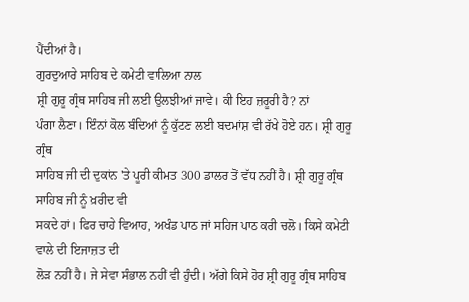ਪੈਂਦੀਆਂ ਹੈ।
ਗੁਰਦੁਆਰੇ ਸਾਹਿਬ ਦੇ ਕਮੇਟੀ ਵਾਲਿਆ ਨਾਲ
ਸ਼੍ਰੀ ਗੁਰੂ ਗ੍ਰੰਥ ਸਾਹਿਬ ਜੀ ਲਈ ਉਲਝੀਆਂ ਜਾਵੇ। ਕੀ ਇਹ ਜ਼ਰੂਰੀ ਹੈ? ਨਾਂ
ਪੰਗਾ ਲੈਣਾ। ਇੰਨਾਂ ਕੋਲ ਬੰਦਿਆਂ ਨੂੰ ਕੁੱਟਣ ਲਈ ਬਦਮਾਂਸ਼ ਵੀ ਰੱਖੇ ਹੋਏ ਹਨ। ਸ਼੍ਰੀ ਗੁਰੂ ਗ੍ਰੰਥ
ਸਾਹਿਬ ਜੀ ਦੀ ਦੁਕਾਂਨ 'ਤੇ ਪੂਰੀ ਕੀਮਤ 300 ਡਾਲਰ ਤੋਂ ਵੱਧ ਨਹੀਂ ਹੈ। ਸ਼੍ਰੀ ਗੁਰੂ ਗ੍ਰੰਥ ਸਾਹਿਬ ਜੀ ਨੂੰ ਖ਼ਰੀਦ ਵੀ
ਸਕਦੇ ਹਾਂ। ਫਿਰ ਚਾਹੇ ਵਿਆਹ, ਅਖੰਡ ਪਾਠ ਜਾਂ ਸਹਿਜ ਪਾਠ ਕਰੀ ਚਲੋ। ਕਿਸੇ ਕਮੇਟੀ ਵਾਲੇ ਦੀ ਇਜਾਜ਼ਤ ਦੀ
ਲੋੜ ਨਹੀਂ ਹੈ। ਜੇ ਸੇਵਾ ਸੰਭਾਲ ਨਹੀਂ ਵੀ ਹੁੰਦੀ। ਅੱਗੇ ਕਿਸੇ ਹੋਰ ਸ਼੍ਰੀ ਗੁਰੂ ਗ੍ਰੰਥ ਸਾਹਿਬ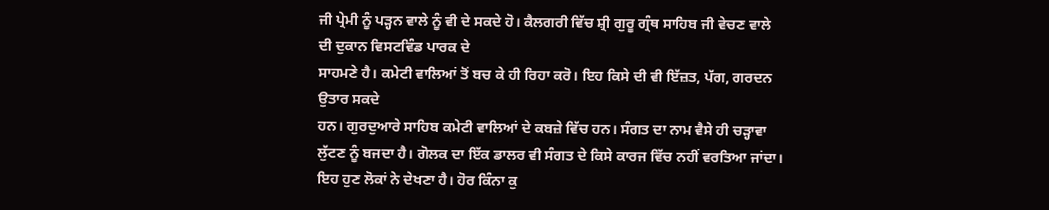ਜੀ ਪ੍ਰੇਮੀ ਨੂੰ ਪੜ੍ਹਨ ਵਾਲੇ ਨੂੰ ਵੀ ਦੇ ਸਕਦੇ ਹੋ। ਕੈਲਗਰੀ ਵਿੱਚ ਸ਼੍ਰੀ ਗੁਰੂ ਗ੍ਰੰਥ ਸਾਹਿਬ ਜੀ ਵੇਚਣ ਵਾਲੇ ਦੀ ਦੁਕਾਨ ਵਿਸਟਵਿੰਡ ਪਾਰਕ ਦੇ
ਸਾਹਮਣੇ ਹੈ। ਕਮੇਟੀ ਵਾਲਿਆਂ ਤੋਂ ਬਚ ਕੇ ਹੀ ਰਿਹਾ ਕਰੋ। ਇਹ ਕਿਸੇ ਦੀ ਵੀ ਇੱਜ਼ਤ, ਪੱਗ, ਗਰਦਨ ਉਤਾਰ ਸਕਦੇ
ਹਨ। ਗੁਰਦੁਆਰੇ ਸਾਹਿਬ ਕਮੇਟੀ ਵਾਲਿਆਂ ਦੇ ਕਬਜ਼ੇ ਵਿੱਚ ਹਨ। ਸੰਗਤ ਦਾ ਨਾਮ ਵੈਸੇ ਹੀ ਚੜ੍ਹਾਵਾ
ਲੁੱਟਣ ਨੂੰ ਬਜਦਾ ਹੈ। ਗੋਲਕ ਦਾ ਇੱਕ ਡਾਲਰ ਵੀ ਸੰਗਤ ਦੇ ਕਿਸੇ ਕਾਰਜ ਵਿੱਚ ਨਹੀਂ ਵਰਤਿਆ ਜਾਂਦਾ।
ਇਹ ਹੁਣ ਲੋਕਾਂ ਨੇ ਦੇਖਣਾ ਹੈ। ਹੋਰ ਕਿੰਨਾ ਕੁ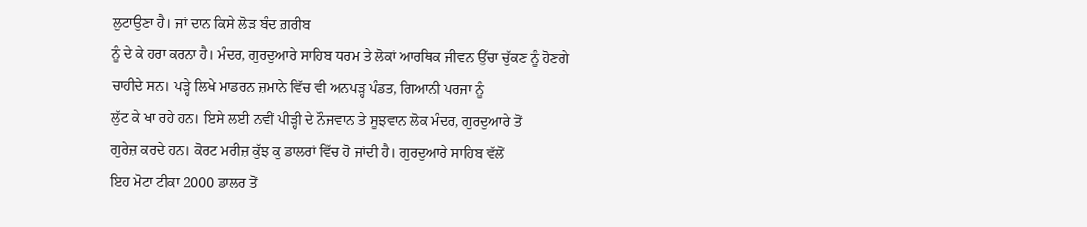ਲੁਟਾਉਣਾ ਹੈ। ਜਾਂ ਦਾਨ ਕਿਸੇ ਲੋੜ ਬੰਦ ਗ਼ਰੀਬ
ਨੂੰ ਦੇ ਕੇ ਹਰਾ ਕਰਨਾ ਹੈ। ਮੰਦਰ, ਗੁਰਦੁਆਰੇ ਸਾਹਿਬ ਧਰਮ ਤੇ ਲੋਕਾਂ ਆਰਥਿਕ ਜੀਵਨ ਉੱਚਾ ਚੁੱਕਣ ਨੂੰ ਹੋਣਗੇ
ਚਾਹੀਦੇ ਸਨ। ਪੜ੍ਹੇ ਲਿਖੇ ਮਾਡਰਨ ਜ਼ਮਾਨੇ ਵਿੱਚ ਵੀ ਅਨਪੜ੍ਹ ਪੰਡਤ, ਗਿਆਨੀ ਪਰਜਾ ਨੂੰ
ਲੁੱਟ ਕੇ ਖਾ ਰਹੇ ਹਨ। ਇਸੇ ਲਈ ਨਵੀਂ ਪੀੜ੍ਹੀ ਦੇ ਨੌਜਵਾਨ ਤੇ ਸੂਝਵਾਨ ਲੋਕ ਮੰਦਰ, ਗੁਰਦੁਆਰੇ ਤੋਂ
ਗੁਰੇਜ਼ ਕਰਦੇ ਹਨ। ਕੋਰਟ ਮਰੀਜ਼ ਕੁੱਝ ਕੁ ਡਾਲਰਾਂ ਵਿੱਚ ਹੋ ਜਾਂਦੀ ਹੈ। ਗੁਰਦੁਆਰੇ ਸਾਹਿਬ ਵੱਲੋਂ
ਇਹ ਮੋਟਾ ਟੀਕਾ 2000 ਡਾਲਰ ਤੋਂ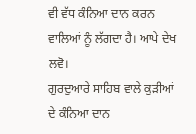ਵੀ ਵੱਧ ਕੰਨਿਆ ਦਾਨ ਕਰਨ ਵਾਲਿਆਂ ਨੂੰ ਲੱਗਦਾ ਹੈ। ਆਪੇ ਦੇਖ ਲਵੋ।
ਗੁਰਦੁਆਰੇ ਸਾਹਿਬ ਵਾਲੇ ਕੁੜੀਆਂ ਦੇ ਕੰਨਿਆ ਦਾਨ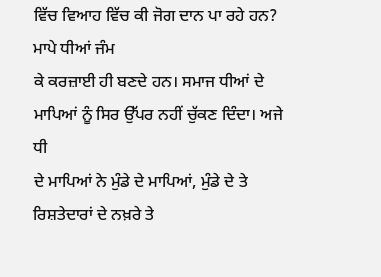ਵਿੱਚ ਵਿਆਹ ਵਿੱਚ ਕੀ ਜੋਗ ਦਾਨ ਪਾ ਰਹੇ ਹਨ? ਮਾਪੇ ਧੀਆਂ ਜੰਮ
ਕੇ ਕਰਜ਼ਾਈ ਹੀ ਬਣਦੇ ਹਨ। ਸਮਾਜ ਧੀਆਂ ਦੇ ਮਾਪਿਆਂ ਨੂੰ ਸਿਰ ਉੱਪਰ ਨਹੀਂ ਚੁੱਕਣ ਦਿੰਦਾ। ਅਜੇ ਧੀ
ਦੇ ਮਾਪਿਆਂ ਨੇ ਮੁੰਡੇ ਦੇ ਮਾਪਿਆਂ, ਮੁੰਡੇ ਦੇ ਤੇ ਰਿਸ਼ਤੇਦਾਰਾਂ ਦੇ ਨਖ਼ਰੇ ਤੇ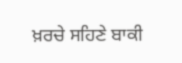ਖ਼ਰਚੇ ਸਹਿਣੇ ਬਾਕੀ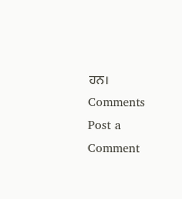ਹਨ।
Comments
Post a Comment